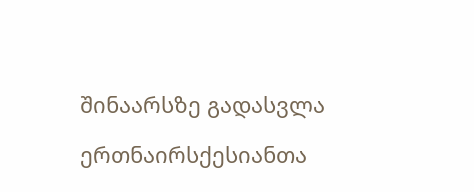შინაარსზე გადასვლა

ერთნაირსქესიანთა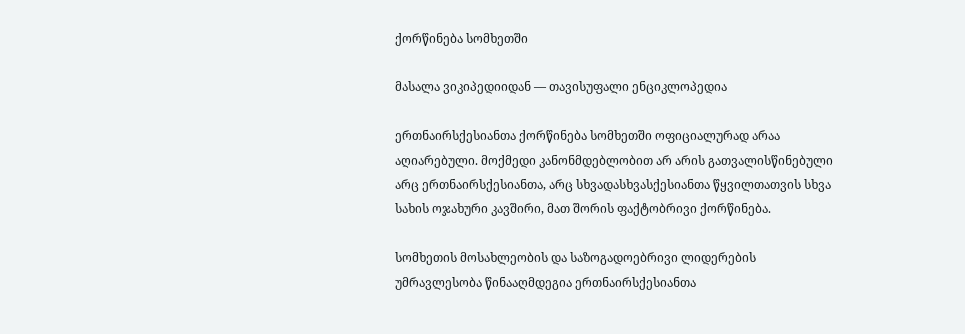ქორწინება სომხეთში

მასალა ვიკიპედიიდან — თავისუფალი ენციკლოპედია

ერთნაირსქესიანთა ქორწინება სომხეთში ოფიციალურად არაა აღიარებული. მოქმედი კანონმდებლობით არ არის გათვალისწინებული არც ერთნაირსქესიანთა, არც სხვადასხვასქესიანთა წყვილთათვის სხვა სახის ოჯახური კავშირი, მათ შორის ფაქტობრივი ქორწინება.

სომხეთის მოსახლეობის და საზოგადოებრივი ლიდერების უმრავლესობა წინააღმდეგია ერთნაირსქესიანთა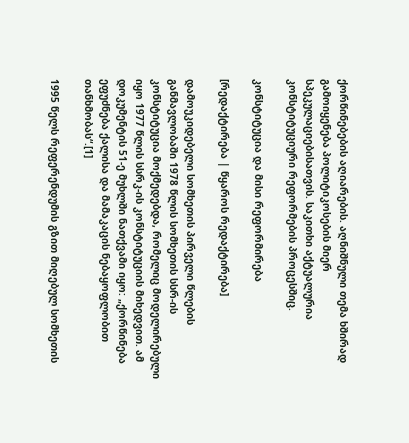ქორწინებების აღიარების. აღნიშნული თემა ხშირად გამოიყენება პოლიტიკოსების მიერ სპეკულაციებისათვის. საკითხი აქტუალურია კონსტიტუციური რეფორმების პროცესშიც.

კონსტიტუცია და მისი რეფორმირება

[რედაქტირება | წყაროს რედაქტირება]

დამოუკიდებელი სომხეთის პირველი წლების განმავლობაში 1978 წლის სომხეთის სსრ-ის კონსტიტუცია მოქმედებდა, რომელიც მოდელირებული იყო 1977 წლის სსრკ-ის კონსტიტუციის მიხედვით. ამ დოკუმენტის 51-ე მუხლში ნათქვამი იყო: „ქორწინება ეფუძნება ქალისა და მამაკაცის ნებაყოფლობით თანხმობას“.[1]

1995 წელს რეფერენდუმის გზით მიღებულ სომხეთის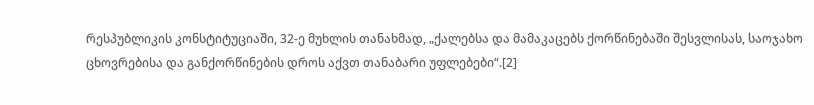რესპუბლიკის კონსტიტუციაში, 32-ე მუხლის თანახმად, „ქალებსა და მამაკაცებს ქორწინებაში შესვლისას, საოჯახო ცხოვრებისა და განქორწინების დროს აქვთ თანაბარი უფლებები“.[2]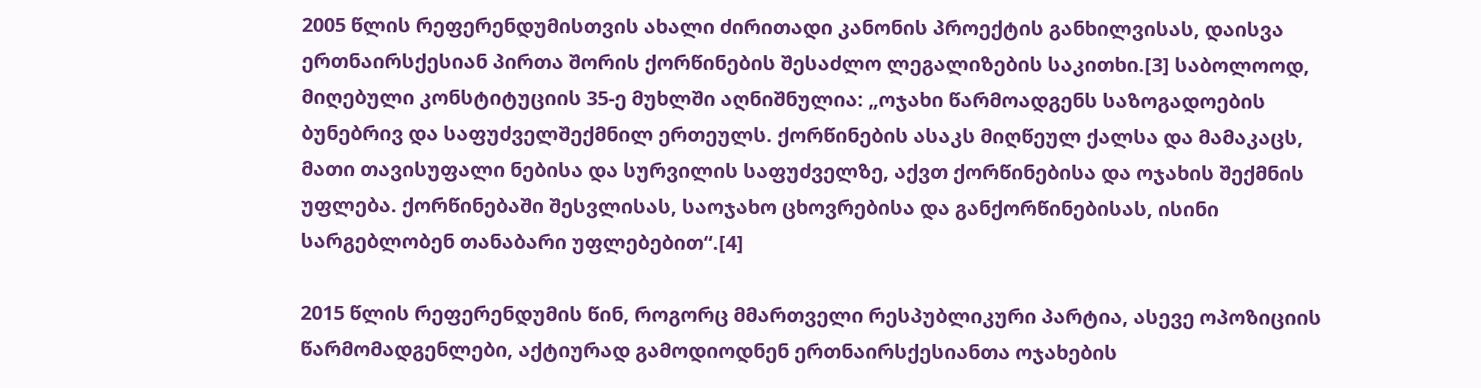2005 წლის რეფერენდუმისთვის ახალი ძირითადი კანონის პროექტის განხილვისას, დაისვა ერთნაირსქესიან პირთა შორის ქორწინების შესაძლო ლეგალიზების საკითხი.[3] საბოლოოდ, მიღებული კონსტიტუციის 35-ე მუხლში აღნიშნულია: „ოჯახი წარმოადგენს საზოგადოების ბუნებრივ და საფუძველშექმნილ ერთეულს. ქორწინების ასაკს მიღწეულ ქალსა და მამაკაცს, მათი თავისუფალი ნებისა და სურვილის საფუძველზე, აქვთ ქორწინებისა და ოჯახის შექმნის უფლება. ქორწინებაში შესვლისას, საოჯახო ცხოვრებისა და განქორწინებისას, ისინი სარგებლობენ თანაბარი უფლებებით“.[4]

2015 წლის რეფერენდუმის წინ, როგორც მმართველი რესპუბლიკური პარტია, ასევე ოპოზიციის წარმომადგენლები, აქტიურად გამოდიოდნენ ერთნაირსქესიანთა ოჯახების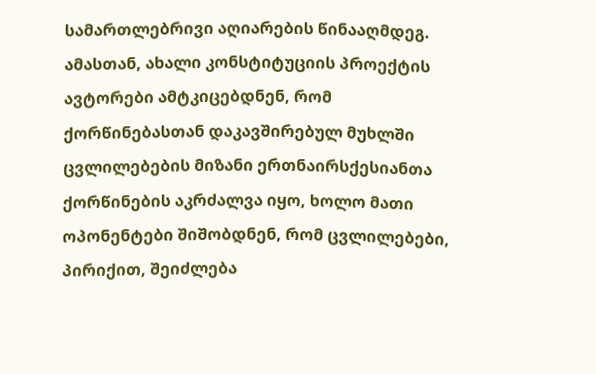სამართლებრივი აღიარების წინააღმდეგ. ამასთან, ახალი კონსტიტუციის პროექტის ავტორები ამტკიცებდნენ, რომ ქორწინებასთან დაკავშირებულ მუხლში ცვლილებების მიზანი ერთნაირსქესიანთა ქორწინების აკრძალვა იყო, ხოლო მათი ოპონენტები შიშობდნენ, რომ ცვლილებები, პირიქით, შეიძლება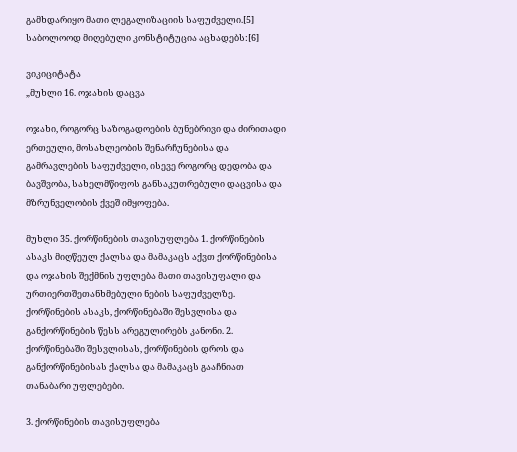გამხდარიყო მათი ლეგალიზაციის საფუძველი.[5] საბოლოოდ მიღებული კონსტიტუცია აცხადებს:[6]

ვიკიციტატა
„მუხლი 16. ოჯახის დაცვა

ოჯახი, როგორც საზოგადოების ბუნებრივი და ძირითადი ერთეული, მოსახლეობის შენარჩუნებისა და გამრავლების საფუძველი, ისევე როგორც დედობა და ბავშვობა, სახელმწიფოს განსაკუთრებული დაცვისა და მზრუნველობის ქვეშ იმყოფება.

მუხლი 35. ქორწინების თავისუფლება 1. ქორწინების ასაკს მიღწეულ ქალსა და მამაკაცს აქვთ ქორწინებისა და ოჯახის შექმნის უფლება მათი თავისუფალი და ურთიერთშეთანხმებული ნების საფუძველზე. ქორწინების ასაკს, ქორწინებაში შესვლისა და განქორწინების წესს არეგულირებს კანონი. 2. ქორწინებაში შესვლისას, ქორწინების დროს და განქორწინებისას ქალსა და მამაკაცს გააჩნიათ თანაბარი უფლებები.

3. ქორწინების თავისუფლება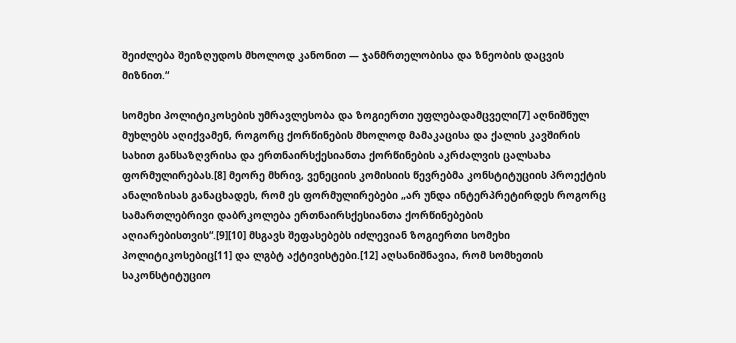შეიძლება შეიზღუდოს მხოლოდ კანონით — ჯანმრთელობისა და ზნეობის დაცვის მიზნით.“

სომეხი პოლიტიკოსების უმრავლესობა და ზოგიერთი უფლებადამცველი[7] აღნიშნულ მუხლებს აღიქვამენ, როგორც ქორწინების მხოლოდ მამაკაცისა და ქალის კავშირის სახით განსაზღვრისა და ერთნაირსქესიანთა ქორწინების აკრძალვის ცალსახა ფორმულირებას.[8] მეორე მხრივ, ვენეციის კომისიის წევრებმა კონსტიტუციის პროექტის ანალიზისას განაცხადეს, რომ ეს ფორმულირებები „არ უნდა ინტერპრეტირდეს როგორც სამართლებრივი დაბრკოლება ერთნაირსქესიანთა ქორწინებების აღიარებისთვის“.[9][10] მსგავს შეფასებებს იძლევიან ზოგიერთი სომეხი პოლიტიკოსებიც[11] და ლგბტ აქტივისტები.[12] აღსანიშნავია, რომ სომხეთის საკონსტიტუციო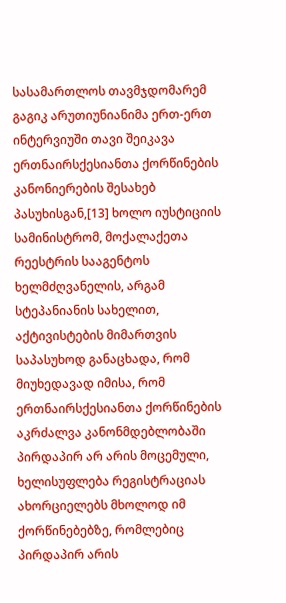სასამართლოს თავმჯდომარემ გაგიკ არუთიუნიანიმა ერთ-ერთ ინტერვიუში თავი შეიკავა ერთნაირსქესიანთა ქორწინების კანონიერების შესახებ პასუხისგან,[13] ხოლო იუსტიციის სამინისტრომ, მოქალაქეთა რეესტრის სააგენტოს ხელმძღვანელის, არგამ სტეპანიანის სახელით, აქტივისტების მიმართვის საპასუხოდ განაცხადა, რომ მიუხედავად იმისა, რომ ერთნაირსქესიანთა ქორწინების აკრძალვა კანონმდებლობაში პირდაპირ არ არის მოცემული, ხელისუფლება რეგისტრაციას ახორციელებს მხოლოდ იმ ქორწინებებზე, რომლებიც პირდაპირ არის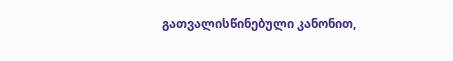გათვალისწინებული კანონით,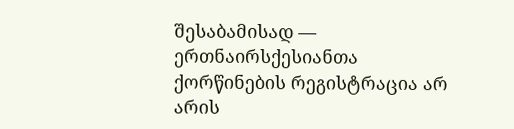შესაბამისად — ერთნაირსქესიანთა ქორწინების რეგისტრაცია არ არის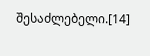შესაძლებელი.[14]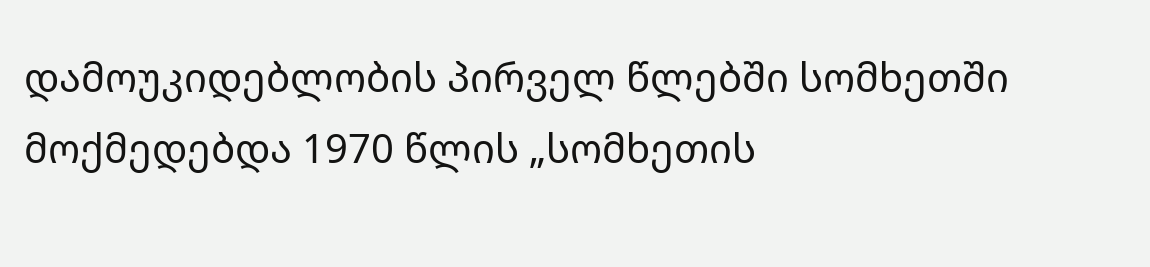დამოუკიდებლობის პირველ წლებში სომხეთში მოქმედებდა 1970 წლის „სომხეთის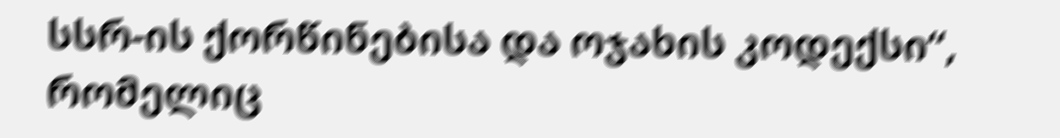სსრ-ის ქორწინებისა და ოჯახის კოდექსი“, რომელიც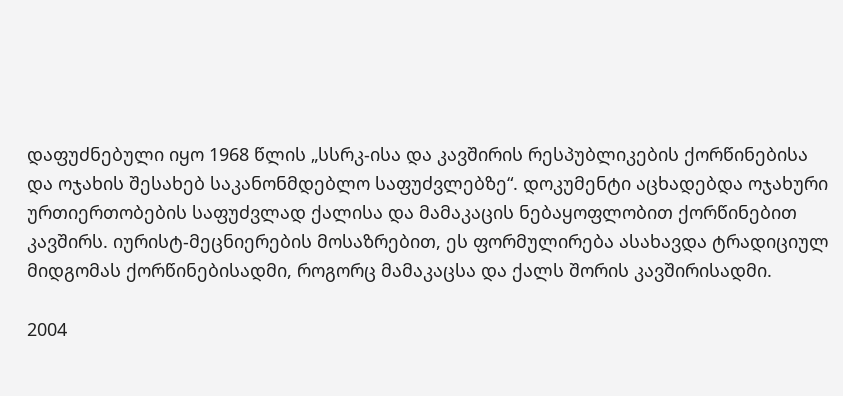დაფუძნებული იყო 1968 წლის „სსრკ-ისა და კავშირის რესპუბლიკების ქორწინებისა და ოჯახის შესახებ საკანონმდებლო საფუძვლებზე“. დოკუმენტი აცხადებდა ოჯახური ურთიერთობების საფუძვლად ქალისა და მამაკაცის ნებაყოფლობით ქორწინებით კავშირს. იურისტ-მეცნიერების მოსაზრებით, ეს ფორმულირება ასახავდა ტრადიციულ მიდგომას ქორწინებისადმი, როგორც მამაკაცსა და ქალს შორის კავშირისადმი.

2004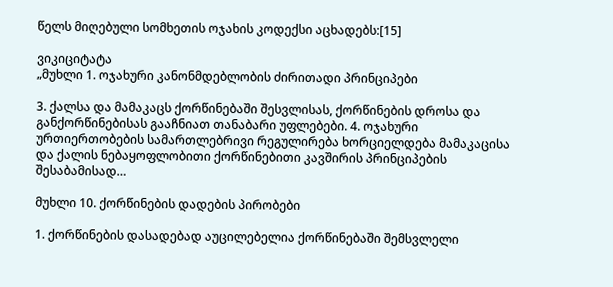წელს მიღებული სომხეთის ოჯახის კოდექსი აცხადებს:[15]

ვიკიციტატა
„მუხლი 1. ოჯახური კანონმდებლობის ძირითადი პრინციპები

3. ქალსა და მამაკაცს ქორწინებაში შესვლისას, ქორწინების დროსა და განქორწინებისას გააჩნიათ თანაბარი უფლებები. 4. ოჯახური ურთიერთობების სამართლებრივი რეგულირება ხორციელდება მამაკაცისა და ქალის ნებაყოფლობითი ქორწინებითი კავშირის პრინციპების შესაბამისად…

მუხლი 10. ქორწინების დადების პირობები

1. ქორწინების დასადებად აუცილებელია ქორწინებაში შემსვლელი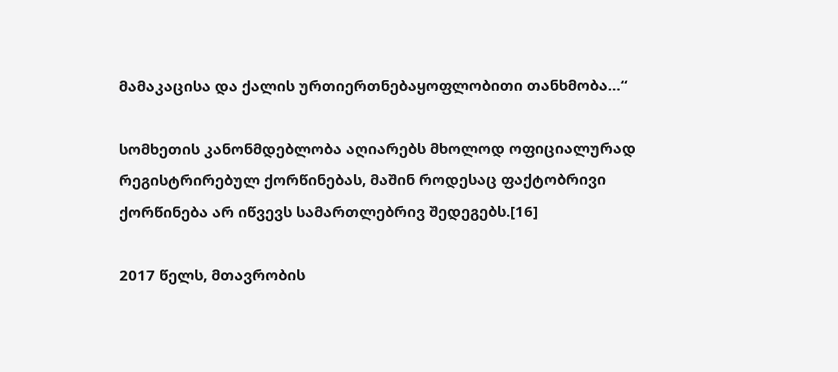მამაკაცისა და ქალის ურთიერთნებაყოფლობითი თანხმობა…“

სომხეთის კანონმდებლობა აღიარებს მხოლოდ ოფიციალურად რეგისტრირებულ ქორწინებას, მაშინ როდესაც ფაქტობრივი ქორწინება არ იწვევს სამართლებრივ შედეგებს.[16]

2017 წელს, მთავრობის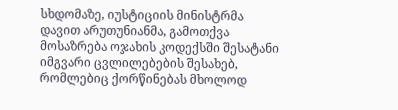სხდომაზე, იუსტიციის მინისტრმა დავით არუთუნიანმა, გამოთქვა მოსაზრება ოჯახის კოდექსში შესატანი იმგვარი ცვლილებების შესახებ, რომლებიც ქორწინებას მხოლოდ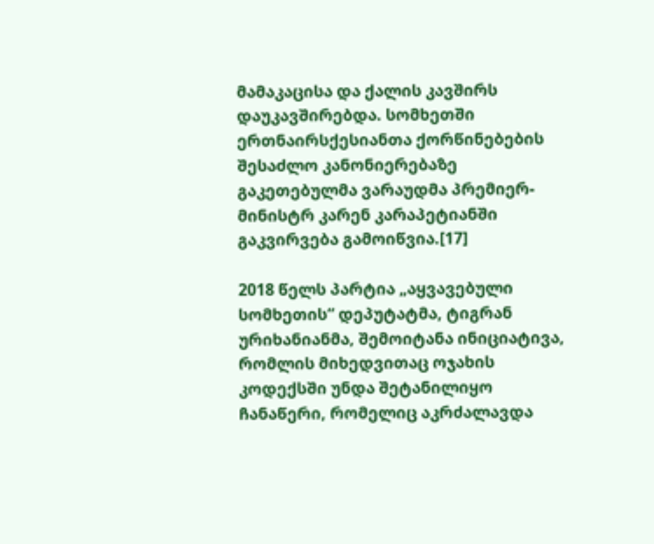მამაკაცისა და ქალის კავშირს დაუკავშირებდა. სომხეთში ერთნაირსქესიანთა ქორწინებების შესაძლო კანონიერებაზე გაკეთებულმა ვარაუდმა პრემიერ-მინისტრ კარენ კარაპეტიანში გაკვირვება გამოიწვია.[17]

2018 წელს პარტია „აყვავებული სომხეთის“ დეპუტატმა, ტიგრან ურიხანიანმა, შემოიტანა ინიციატივა, რომლის მიხედვითაც ოჯახის კოდექსში უნდა შეტანილიყო ჩანაწერი, რომელიც აკრძალავდა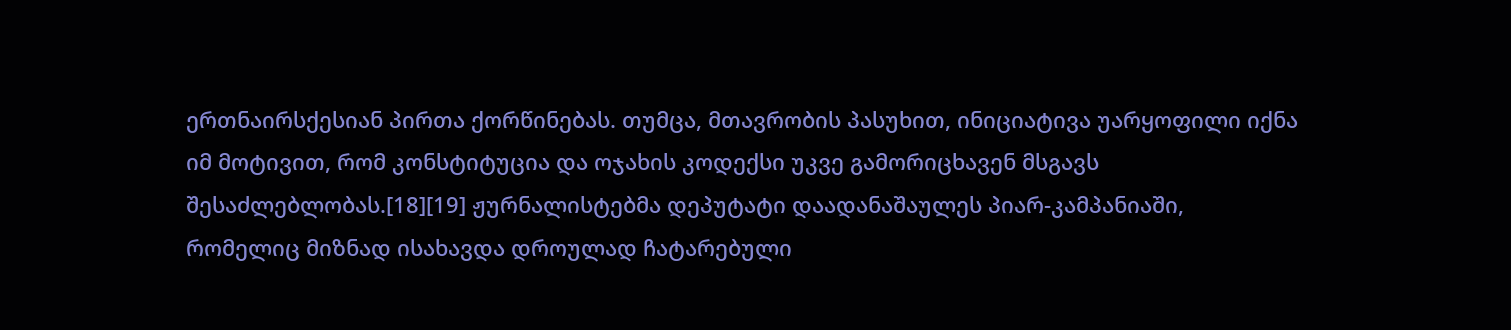ერთნაირსქესიან პირთა ქორწინებას. თუმცა, მთავრობის პასუხით, ინიციატივა უარყოფილი იქნა იმ მოტივით, რომ კონსტიტუცია და ოჯახის კოდექსი უკვე გამორიცხავენ მსგავს შესაძლებლობას.[18][19] ჟურნალისტებმა დეპუტატი დაადანაშაულეს პიარ-კამპანიაში, რომელიც მიზნად ისახავდა დროულად ჩატარებული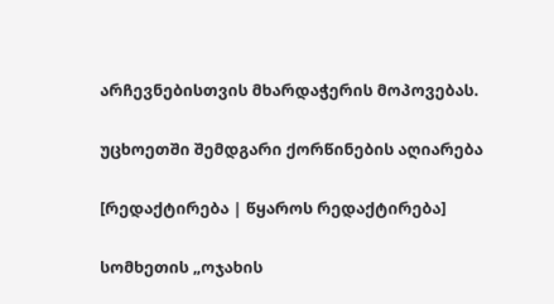არჩევნებისთვის მხარდაჭერის მოპოვებას.

უცხოეთში შემდგარი ქორწინების აღიარება

[რედაქტირება | წყაროს რედაქტირება]

სომხეთის „ოჯახის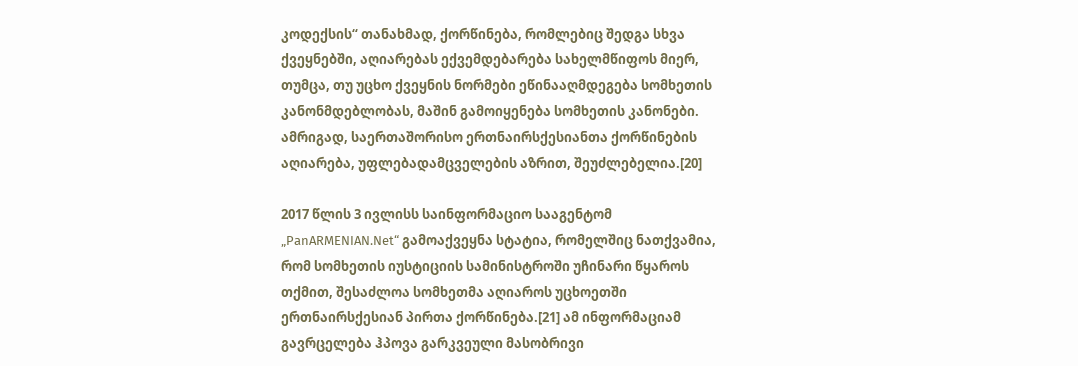კოდექსის“ თანახმად, ქორწინება, რომლებიც შედგა სხვა ქვეყნებში, აღიარებას ექვემდებარება სახელმწიფოს მიერ, თუმცა, თუ უცხო ქვეყნის ნორმები ეწინააღმდეგება სომხეთის კანონმდებლობას, მაშინ გამოიყენება სომხეთის კანონები. ამრიგად, საერთაშორისო ერთნაირსქესიანთა ქორწინების აღიარება, უფლებადამცველების აზრით, შეუძლებელია.[20]

2017 წლის 3 ივლისს საინფორმაციო სააგენტომ „PanARMENIAN.Net“ გამოაქვეყნა სტატია, რომელშიც ნათქვამია, რომ სომხეთის იუსტიციის სამინისტროში უჩინარი წყაროს თქმით, შესაძლოა სომხეთმა აღიაროს უცხოეთში ერთნაირსქესიან პირთა ქორწინება.[21] ამ ინფორმაციამ გავრცელება ჰპოვა გარკვეული მასობრივი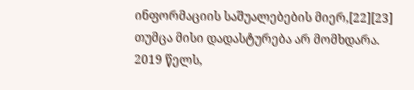ინფორმაციის საშუალებების მიერ,[22][23] თუმცა მისი დადასტურება არ მომხდარა. 2019 წელს,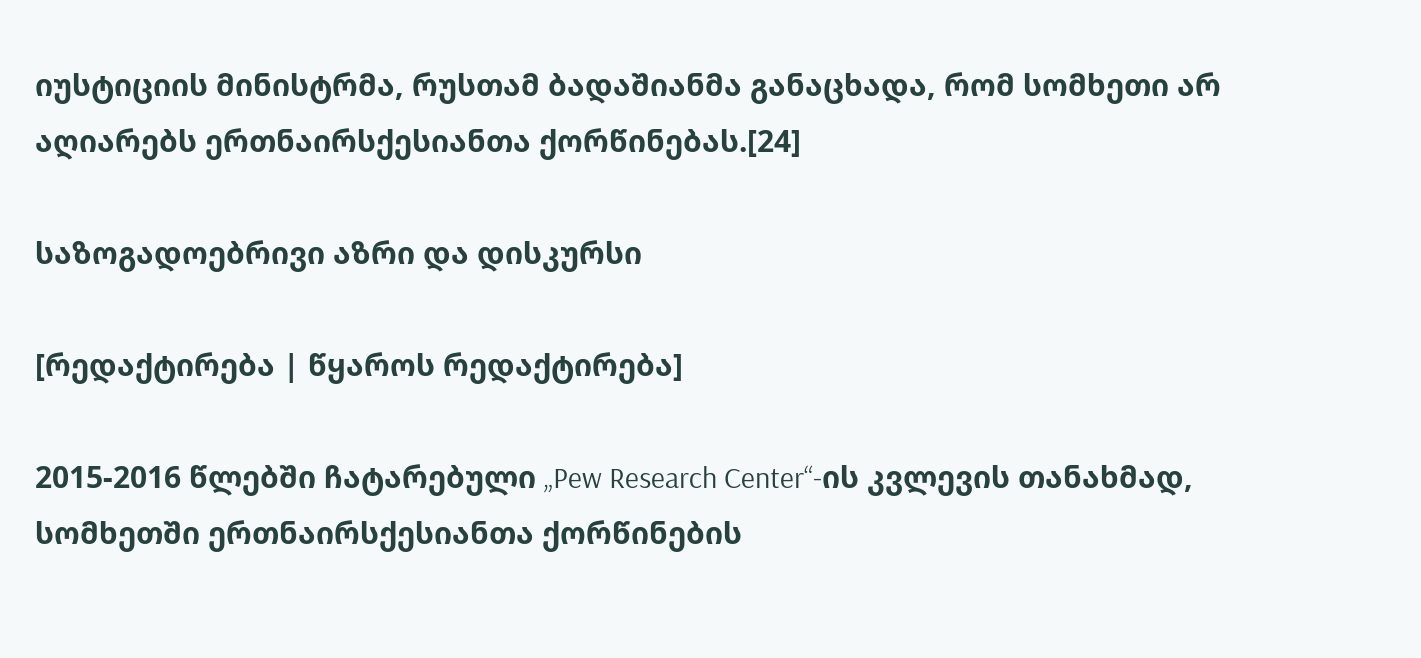იუსტიციის მინისტრმა, რუსთამ ბადაშიანმა განაცხადა, რომ სომხეთი არ აღიარებს ერთნაირსქესიანთა ქორწინებას.[24]

საზოგადოებრივი აზრი და დისკურსი

[რედაქტირება | წყაროს რედაქტირება]

2015-2016 წლებში ჩატარებული „Pew Research Center“-ის კვლევის თანახმად, სომხეთში ერთნაირსქესიანთა ქორწინების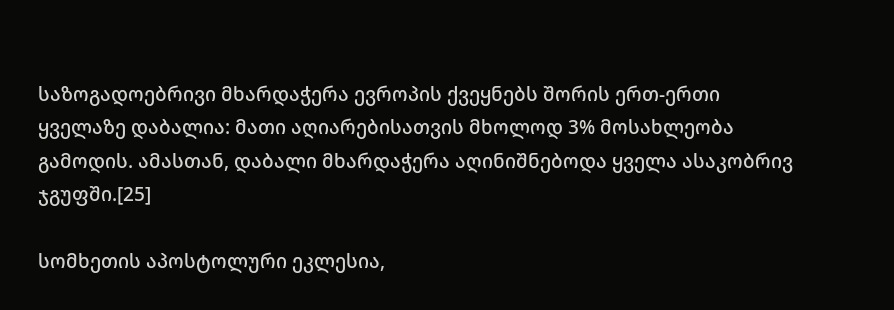საზოგადოებრივი მხარდაჭერა ევროპის ქვეყნებს შორის ერთ-ერთი ყველაზე დაბალია: მათი აღიარებისათვის მხოლოდ 3% მოსახლეობა გამოდის. ამასთან, დაბალი მხარდაჭერა აღინიშნებოდა ყველა ასაკობრივ ჯგუფში.[25]

სომხეთის აპოსტოლური ეკლესია,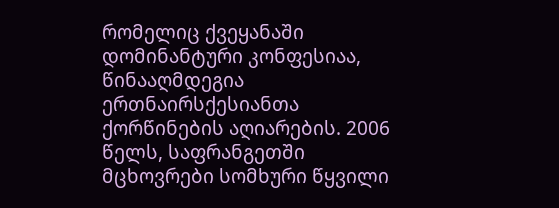რომელიც ქვეყანაში დომინანტური კონფესიაა, წინააღმდეგია ერთნაირსქესიანთა ქორწინების აღიარების. 2006 წელს, საფრანგეთში მცხოვრები სომხური წყვილი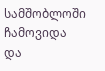სამშობლოში ჩამოვიდა და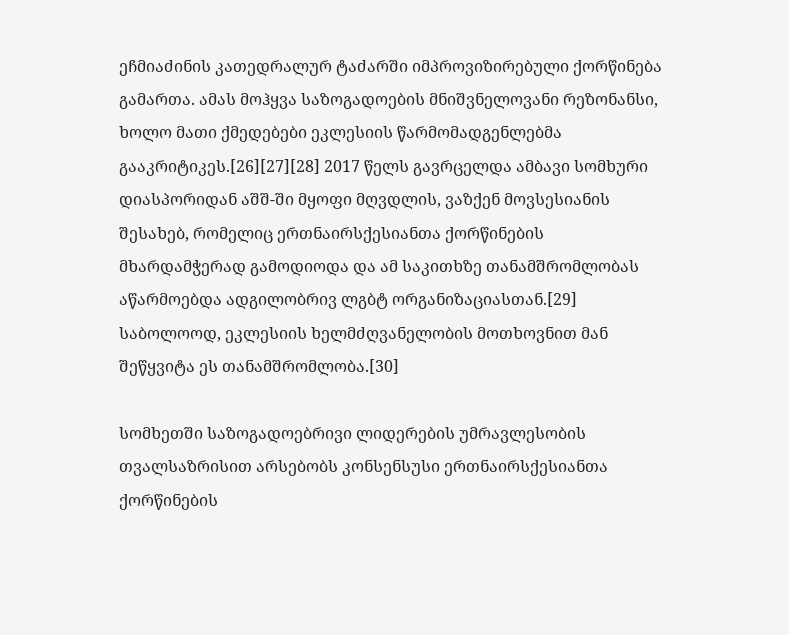ეჩმიაძინის კათედრალურ ტაძარში იმპროვიზირებული ქორწინება გამართა. ამას მოჰყვა საზოგადოების მნიშვნელოვანი რეზონანსი, ხოლო მათი ქმედებები ეკლესიის წარმომადგენლებმა გააკრიტიკეს.[26][27][28] 2017 წელს გავრცელდა ამბავი სომხური დიასპორიდან აშშ-ში მყოფი მღვდლის, ვაზქენ მოვსესიანის შესახებ, რომელიც ერთნაირსქესიანთა ქორწინების მხარდამჭერად გამოდიოდა და ამ საკითხზე თანამშრომლობას აწარმოებდა ადგილობრივ ლგბტ ორგანიზაციასთან.[29] საბოლოოდ, ეკლესიის ხელმძღვანელობის მოთხოვნით მან შეწყვიტა ეს თანამშრომლობა.[30]

სომხეთში საზოგადოებრივი ლიდერების უმრავლესობის თვალსაზრისით არსებობს კონსენსუსი ერთნაირსქესიანთა ქორწინების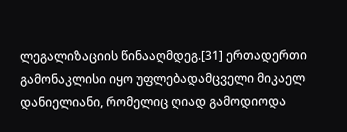ლეგალიზაციის წინააღმდეგ.[31] ერთადერთი გამონაკლისი იყო უფლებადამცველი მიკაელ დანიელიანი, რომელიც ღიად გამოდიოდა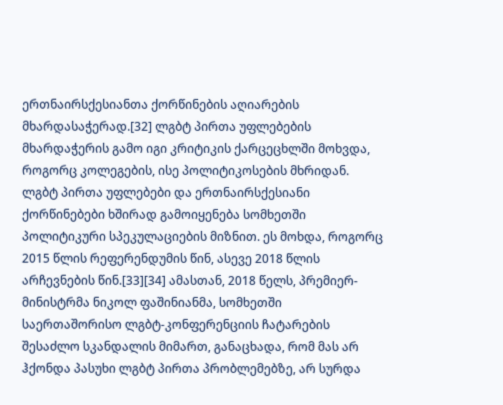ერთნაირსქესიანთა ქორწინების აღიარების მხარდასაჭერად.[32] ლგბტ პირთა უფლებების მხარდაჭერის გამო იგი კრიტიკის ქარცეცხლში მოხვდა, როგორც კოლეგების, ისე პოლიტიკოსების მხრიდან. ლგბტ პირთა უფლებები და ერთნაირსქესიანი ქორწინებები ხშირად გამოიყენება სომხეთში პოლიტიკური სპეკულაციების მიზნით. ეს მოხდა, როგორც 2015 წლის რეფერენდუმის წინ, ასევე 2018 წლის არჩევნების წინ.[33][34] ამასთან, 2018 წელს, პრემიერ-მინისტრმა ნიკოლ ფაშინიანმა, სომხეთში საერთაშორისო ლგბტ-კონფერენციის ჩატარების შესაძლო სკანდალის მიმართ, განაცხადა, რომ მას არ ჰქონდა პასუხი ლგბტ პირთა პრობლემებზე, არ სურდა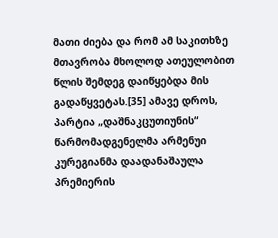მათი ძიება და რომ ამ საკითხზე მთავრობა მხოლოდ ათეულობით წლის შემდეგ დაიწყებდა მის გადაწყვეტას.[35] ამავე დროს, პარტია „დაშნაკცუთიუნის“ წარმომადგენელმა არმენუი კურეგიანმა დაადანაშაულა პრემიერის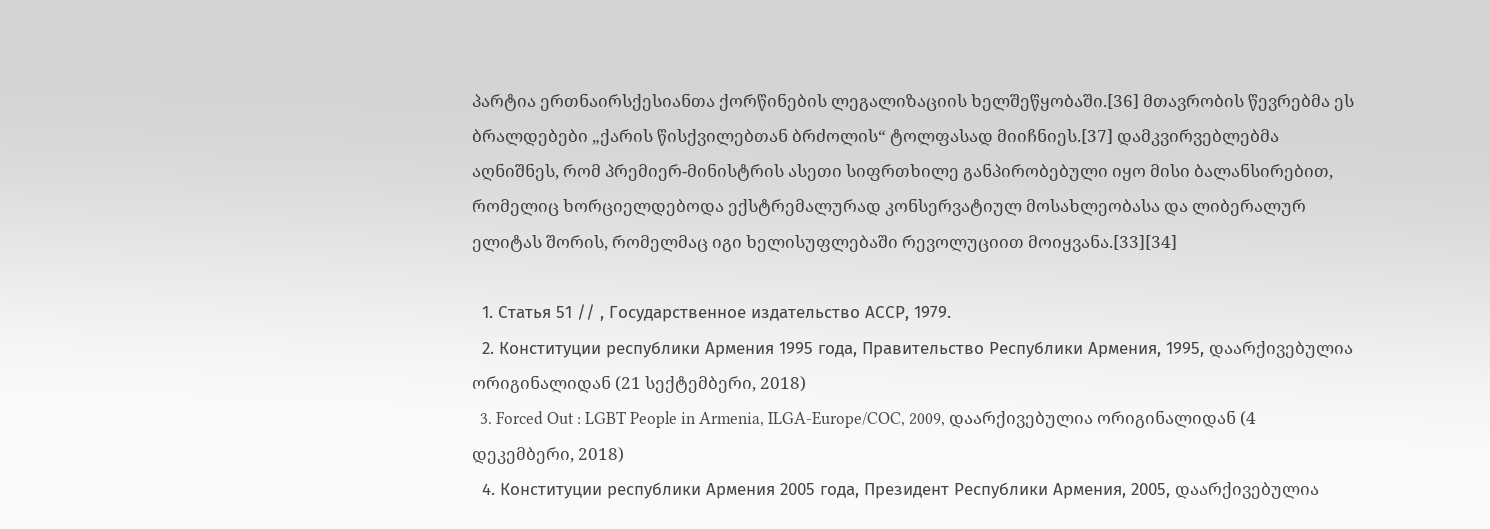პარტია ერთნაირსქესიანთა ქორწინების ლეგალიზაციის ხელშეწყობაში.[36] მთავრობის წევრებმა ეს ბრალდებები „ქარის წისქვილებთან ბრძოლის“ ტოლფასად მიიჩნიეს.[37] დამკვირვებლებმა აღნიშნეს, რომ პრემიერ-მინისტრის ასეთი სიფრთხილე განპირობებული იყო მისი ბალანსირებით, რომელიც ხორციელდებოდა ექსტრემალურად კონსერვატიულ მოსახლეობასა და ლიბერალურ ელიტას შორის, რომელმაც იგი ხელისუფლებაში რევოლუციით მოიყვანა.[33][34]

  1. Статья 51 // , Государственное издательство АССР, 1979.
  2. Конституции республики Армения 1995 года, Правительство Республики Армения, 1995, დაარქივებულია ორიგინალიდან (21 სექტემბერი, 2018)
  3. Forced Out : LGBT People in Armenia, ILGA-Europe/COC, 2009, დაარქივებულია ორიგინალიდან (4 დეკემბერი, 2018)
  4. Конституции республики Армения 2005 года, Президент Республики Армения, 2005, დაარქივებულია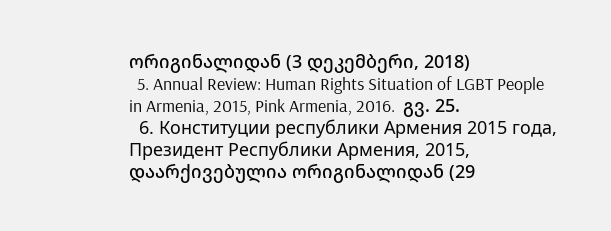ორიგინალიდან (3 დეკემბერი, 2018)
  5. Annual Review: Human Rights Situation of LGBT People in Armenia, 2015, Pink Armenia, 2016.  გვ. 25.
  6. Конституции республики Армения 2015 года, Президент Республики Армения, 2015, დაარქივებულია ორიგინალიდან (29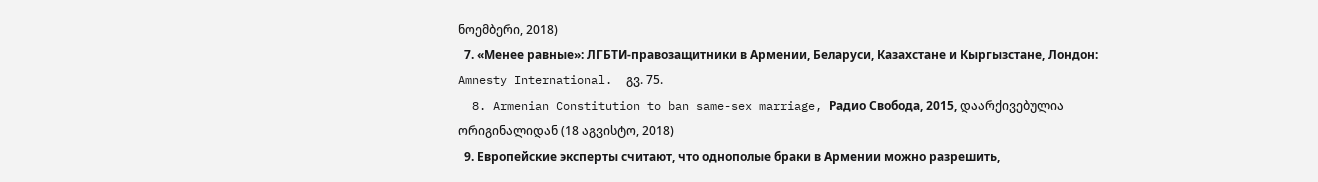ნოემბერი, 2018)
  7. «Менее равные»: ЛГБТИ-правозащитники в Армении, Беларуси, Казахстане и Кыргызстане, Лондон: Amnesty International.  გვ. 75.
  8. Armenian Constitution to ban same-sex marriage, Радио Свобода, 2015, დაარქივებულია ორიგინალიდან (18 აგვისტო, 2018)
  9. Европейские эксперты считают, что однополые браки в Армении можно разрешить,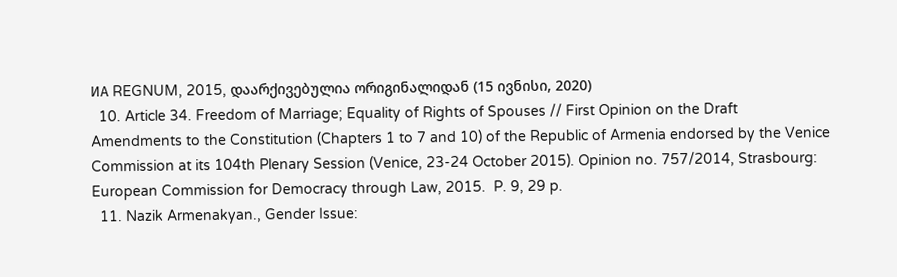ИА REGNUM, 2015, დაარქივებულია ორიგინალიდან (15 ივნისი, 2020)
  10. Article 34. Freedom of Marriage; Equality of Rights of Spouses // First Opinion on the Draft Amendments to the Constitution (Chapters 1 to 7 and 10) of the Republic of Armenia endorsed by the Venice Commission at its 104th Plenary Session (Venice, 23-24 October 2015). Opinion no. 757/2014, Strasbourg: European Commission for Democracy through Law, 2015.  P. 9, 29 p.
  11. Nazik Armenakyan., Gender Issue: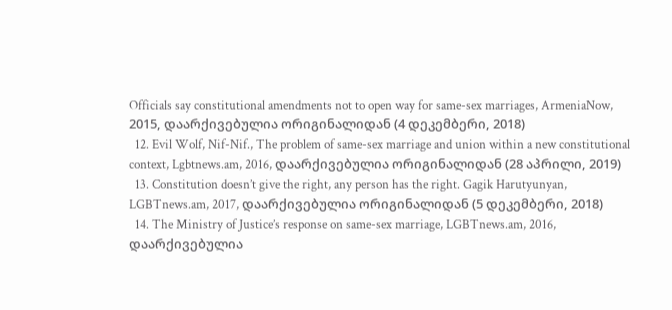Officials say constitutional amendments not to open way for same-sex marriages, ArmeniaNow, 2015, დაარქივებულია ორიგინალიდან (4 დეკემბერი, 2018)
  12. Evil Wolf, Nif-Nif., The problem of same-sex marriage and union within a new constitutional context, Lgbtnews.am, 2016, დაარქივებულია ორიგინალიდან (28 აპრილი, 2019)
  13. Constitution doesn’t give the right, any person has the right. Gagik Harutyunyan, LGBTnews.am, 2017, დაარქივებულია ორიგინალიდან (5 დეკემბერი, 2018)
  14. The Ministry of Justice’s response on same-sex marriage, LGBTnews.am, 2016, დაარქივებულია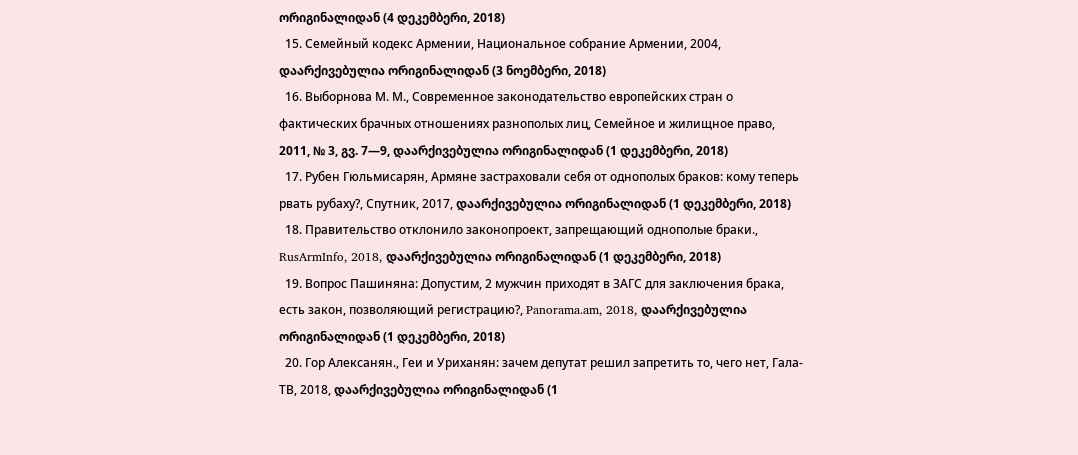ორიგინალიდან (4 დეკემბერი, 2018)
  15. Семейный кодекс Армении, Национальное собрание Армении, 2004, დაარქივებულია ორიგინალიდან (3 ნოემბერი, 2018)
  16. Выборнова М. М., Современное законодательство европейских стран о фактических брачных отношениях разнополых лиц, Семейное и жилищное право, 2011, № 3, გვ. 7—9, დაარქივებულია ორიგინალიდან (1 დეკემბერი, 2018)
  17. Рубен Гюльмисарян, Армяне застраховали себя от однополых браков: кому теперь рвать рубаху?, Спутник, 2017, დაარქივებულია ორიგინალიდან (1 დეკემბერი, 2018)
  18. Правительство отклонило законопроект, запрещающий однополые браки., RusArmInfo, 2018, დაარქივებულია ორიგინალიდან (1 დეკემბერი, 2018)
  19. Вопрос Пашиняна: Допустим, 2 мужчин приходят в ЗАГС для заключения брака, есть закон, позволяющий регистрацию?, Panorama.am, 2018, დაარქივებულია ორიგინალიდან (1 დეკემბერი, 2018)
  20. Гор Алексанян., Геи и Уриханян: зачем депутат решил запретить то, чего нет, Гала-ТВ, 2018, დაარქივებულია ორიგინალიდან (1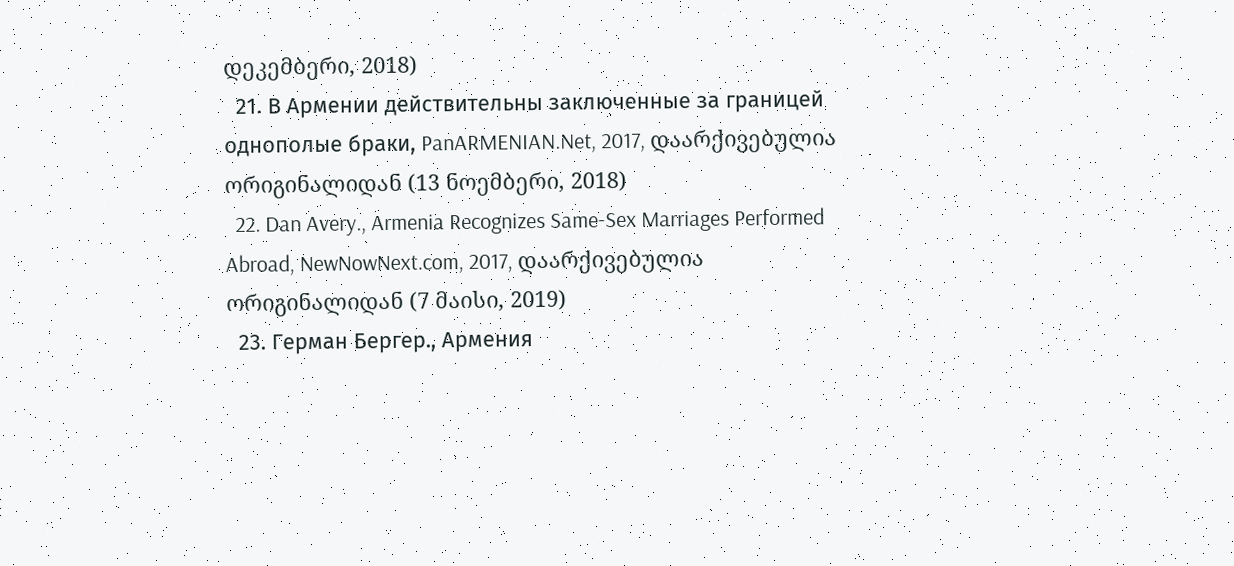დეკემბერი, 2018)
  21. В Армении действительны заключенные за границей однополые браки, PanARMENIAN.Net, 2017, დაარქივებულია ორიგინალიდან (13 ნოემბერი, 2018)
  22. Dan Avery., Armenia Recognizes Same-Sex Marriages Performed Abroad, NewNowNext.com, 2017, დაარქივებულია ორიგინალიდან (7 მაისი, 2019)
  23. Герман Бергер., Армения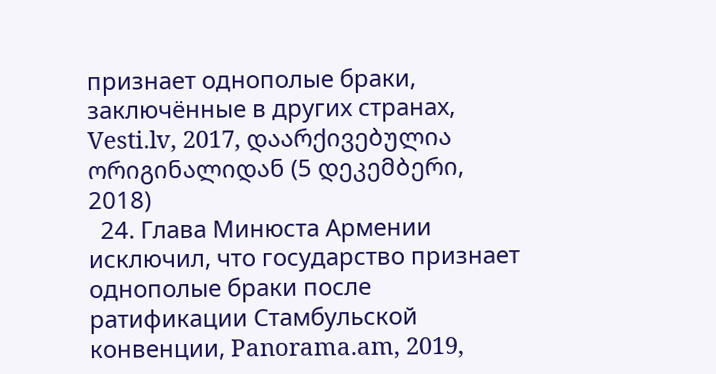признает однополые браки, заключённые в других странах, Vesti.lv, 2017, დაარქივებულია ორიგინალიდან (5 დეკემბერი, 2018)
  24. Глава Минюста Армении исключил, что государство признает однополые браки после ратификации Стамбульской конвенции, Panorama.am, 2019,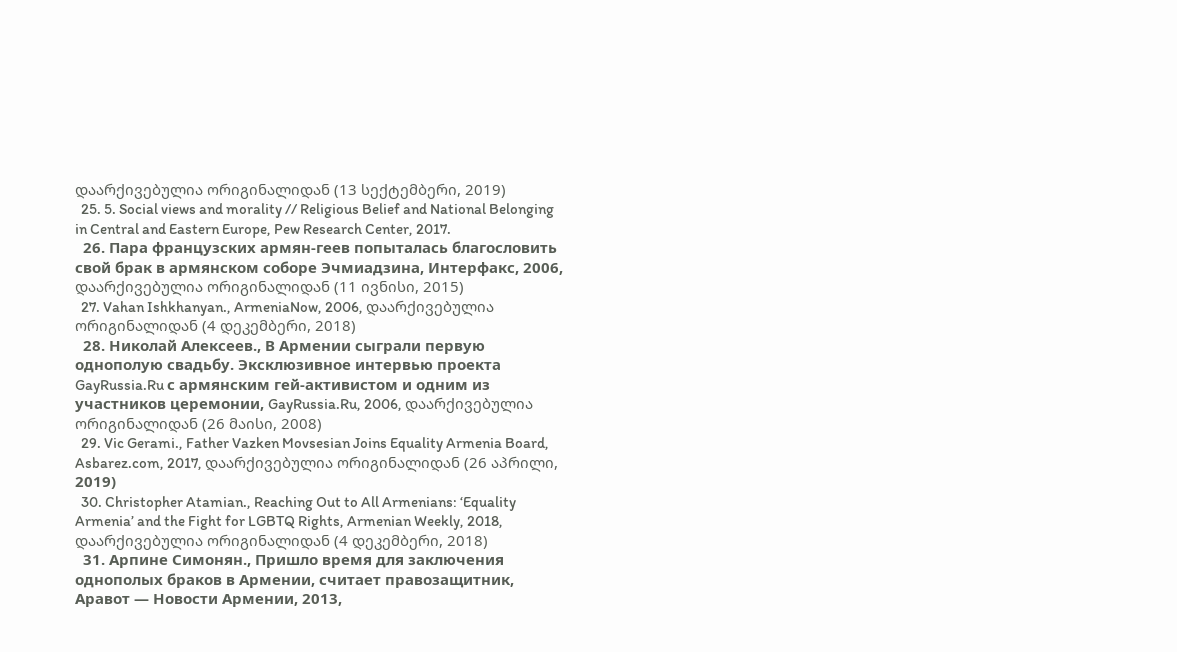დაარქივებულია ორიგინალიდან (13 სექტემბერი, 2019)
  25. 5. Social views and morality // Religious Belief and National Belonging in Central and Eastern Europe, Pew Research Center, 2017.
  26. Пара французских армян-геев попыталась благословить свой брак в армянском соборе Эчмиадзина, Интерфакс, 2006, დაარქივებულია ორიგინალიდან (11 ივნისი, 2015)
  27. Vahan Ishkhanyan., ArmeniaNow, 2006, დაარქივებულია ორიგინალიდან (4 დეკემბერი, 2018)
  28. Николай Алексеев., В Армении сыграли первую однополую свадьбу. Эксклюзивное интервью проекта GayRussia.Ru с армянским гей-активистом и одним из участников церемонии, GayRussia.Ru, 2006, დაარქივებულია ორიგინალიდან (26 მაისი, 2008)
  29. Vic Gerami., Father Vazken Movsesian Joins Equality Armenia Board, Asbarez.com, 2017, დაარქივებულია ორიგინალიდან (26 აპრილი, 2019)
  30. Christopher Atamian., Reaching Out to All Armenians: ‘Equality Armenia’ and the Fight for LGBTQ Rights, Armenian Weekly, 2018, დაარქივებულია ორიგინალიდან (4 დეკემბერი, 2018)
  31. Арпине Симонян., Пришло время для заключения однополых браков в Армении, считает правозащитник, Аравот — Новости Армении, 2013,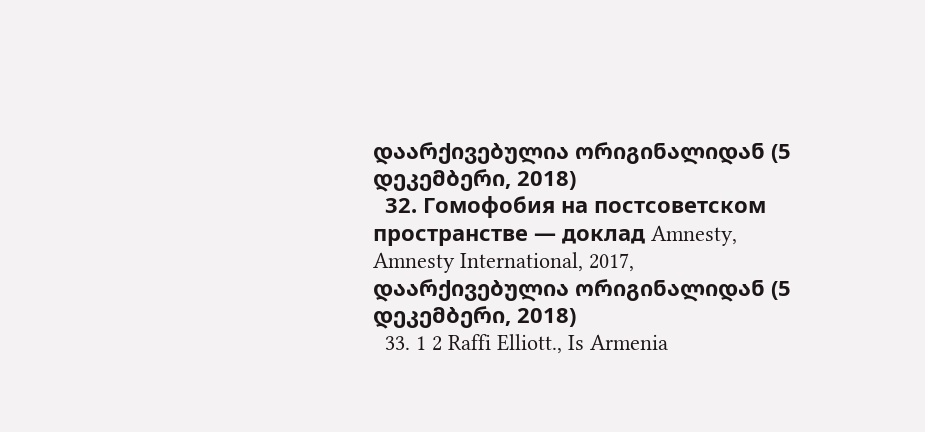დაარქივებულია ორიგინალიდან (5 დეკემბერი, 2018)
  32. Гомофобия на постсоветском пространстве — доклад Amnesty, Amnesty International, 2017, დაარქივებულია ორიგინალიდან (5 დეკემბერი, 2018)
  33. 1 2 Raffi Elliott., Is Armenia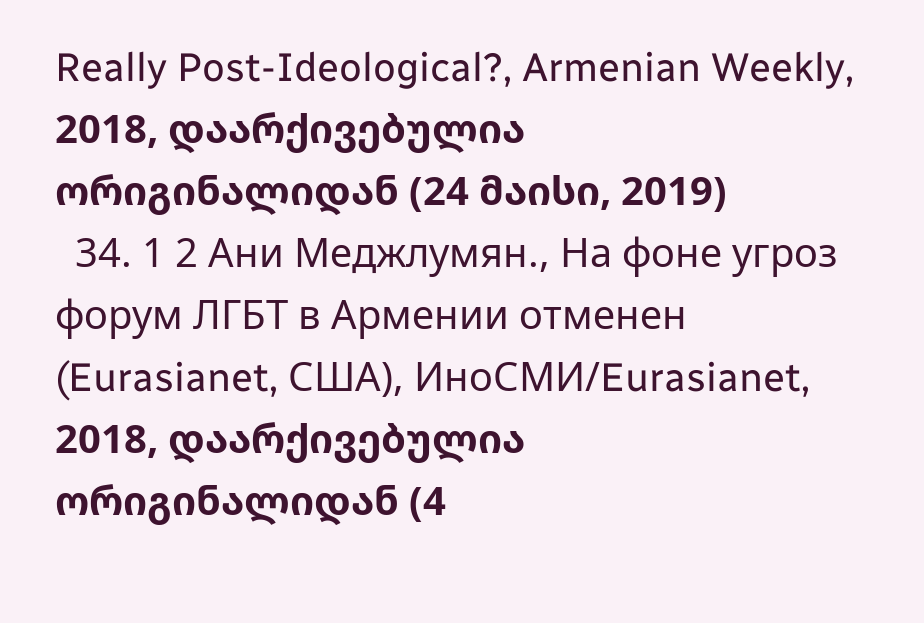Really Post-Ideological?, Armenian Weekly, 2018, დაარქივებულია ორიგინალიდან (24 მაისი, 2019)
  34. 1 2 Ани Меджлумян., На фоне угроз форум ЛГБТ в Армении отменен (Eurasianet, США), ИноСМИ/Eurasianet, 2018, დაარქივებულია ორიგინალიდან (4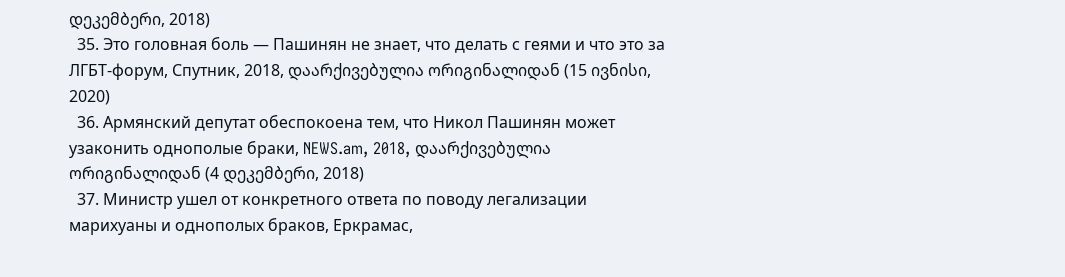დეკემბერი, 2018)
  35. Это головная боль — Пашинян не знает, что делать с геями и что это за ЛГБТ-форум, Спутник, 2018, დაარქივებულია ორიგინალიდან (15 ივნისი, 2020)
  36. Армянский депутат обеспокоена тем, что Никол Пашинян может узаконить однополые браки, NEWS.am, 2018, დაარქივებულია ორიგინალიდან (4 დეკემბერი, 2018)
  37. Министр ушел от конкретного ответа по поводу легализации марихуаны и однополых браков, Еркрамас,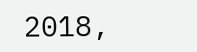2018,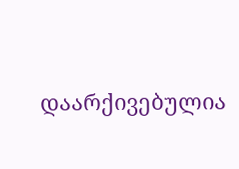დაარქივებულია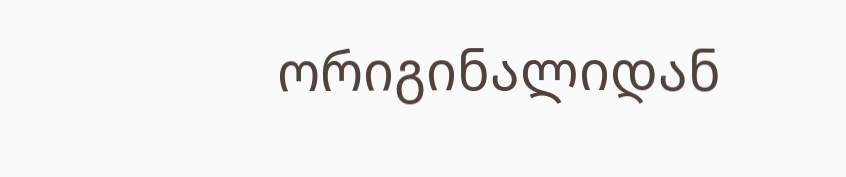ორიგინალიდან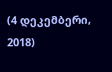(4 დეკემბერი, 2018)